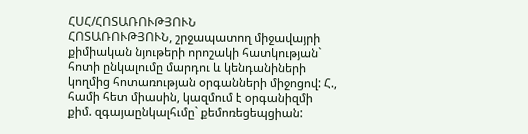ՀՍՀ/ՀՈՏԱՌՈՒԹՅՈՒՆ
ՀՈՏԱՌՈՒԹՅՈՒՆ, շրջապատող միջավայրի քիմիական նյութերի որոշակի հատկության` հոտի ընկալումը մարդու և կենդանիների կողմից հոտառության օրգանների միջոցով: Հ., համի հետ միասին, կազմում է օրգանիզմի քիմ. զգայաընկալհւմը` քեմոռեցեպցիան: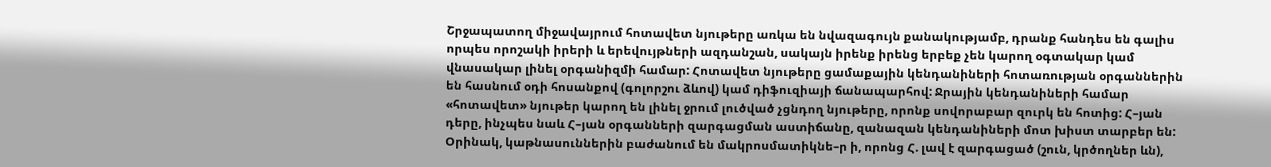Շրջապատող միջավայրում հոտավետ նյութերը առկա են նվազագույն քանակությամբ, դրանք հանդես են գալիս որպես որոշակի իրերի և երեվույթների ազդանշան, սակայն իրենք իրենց երբեք չեն կարող օգտակար կամ վնասակար լինել օրգանիզմի համար: Հոտավետ նյութերը ցամաքային կենդանիների հոտառության օրգաններին են հասնում օդի հոսանքով (գոլորշու ձևով) կամ դիֆուզիայի ճանապարհով: Ջրային կենդանիների համար «հոտավետ» նյութեր կարող են լինել ջրում լուծված չցնդող նյութերը, որոնք սովորաբար զուրկ են հոտից: Հ–յան դերը, ինչպես նաև Հ–յան օրգանների զարգացման աստիճանը, զանազան կենդանիների մոտ խիստ տարբեր են: Օրինակ, կաթնասուններին բաժանում են մակրոսմատիկնե–ր ի, որոնց Հ. լավ է զարգացած (շուն, կրծողներ ևն),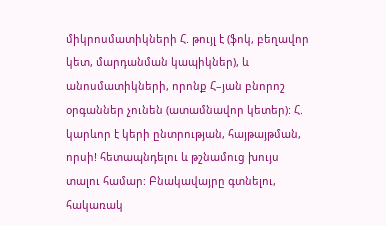միկրոսմատիկների Հ. թույլ է (ֆոկ, բեղավոր կետ, մարդանման կապիկներ), և անոսմատիկների, որոնք Հ–յան բնորոշ օրգաններ չունեն (ատամնավոր կետեր): Հ. կարևոր է կերի ընտրության, հայթայթման, որսի! հետապնդելու և թշնամուց խույս տալու համար: Բնակավայրը գտնելու, հակառակ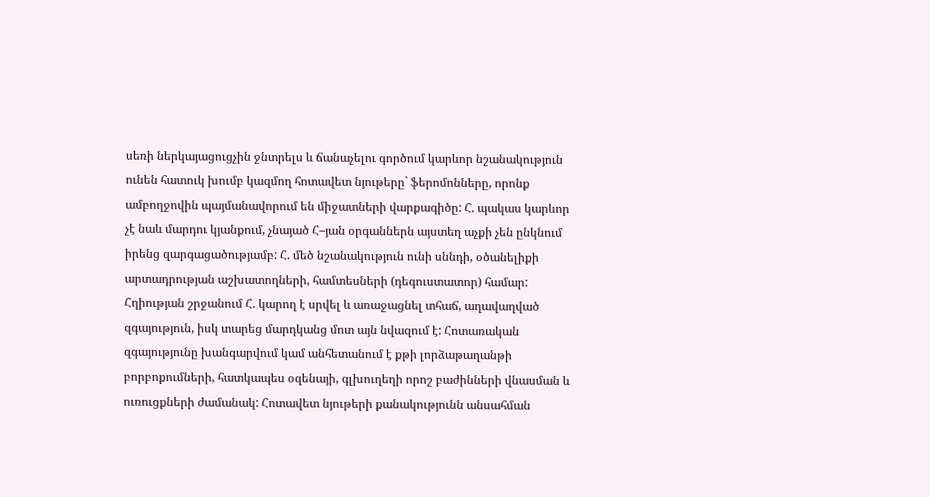սեռի ներկայացուցչին ջնտրելս և ճանաչելու գործում կարևոր նշանակություն ունեն հատուկ խումբ կազմող հոտավետ նյութերը` ֆերոմոնները, որոնք ամբողջովին պայմանավորում են միջատների վարքագիծը: Հ. պակաս կարևոր չէ նաև մարդու կյանքում, չնայած Հ–յան օրգաններն այստեղ աչքի չեն ընկնում իրենց զարգացածությամբ: Հ. մեծ նշանակություն ունի սննդի, օծանելիքի արտադրության աշխատողների, համտեսների (դեգուստատոր) համար: Հղիության շրջանում Հ. կարող է սրվել և առաջացնել տհաճ, աղավաղված զգայություն, իսկ տարեց մարդկանց մոտ այն նվազում է: Հոտառական զգայությունը խանգարվում կամ անհետանում է քթի լորձաթաղանթի բորբոքումների, հատկապես օզենայի, գլխուղեղի որոշ բաժինների վնասման և ուռուցքների ժամանակ: Հոտավետ նյութերի քանակությունն անսահման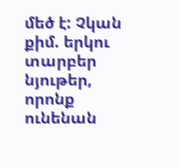մեծ է: Չկան քիմ. երկու տարբեր նյութեր, որոնք ունենան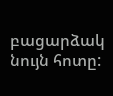բացարձակ նույն հոտը: